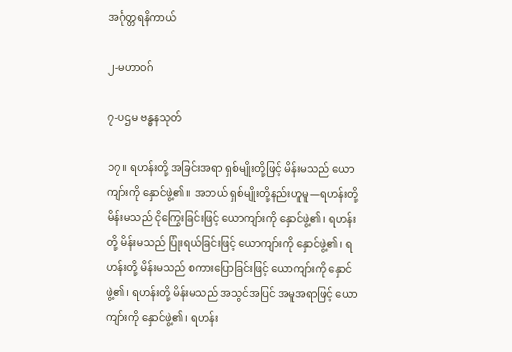အင်္ဂုတ္တရနိကာယ်

၂-မဟာဝဂ်

၇-ပဌမ ဗန္ဓနသုတ်

၁၇။ ရဟန်းတို့ အခြင်းအရာ ရှစ်မျိုးတို့ဖြင့် မိန်းမသည် ယောကျာ်းကို နှောင်ဖွဲ့၏။ အဘယ် ရှစ်မျိုးတို့နည်းဟူမူ—ရဟန်းတို့ မိန်းမသည် ငိုကြွေးခြင်းဖြင့် ယောကျာ်းကို နှောင်ဖွဲ့၏၊ ရဟန်းတို့ မိန်းမသည် ပြုံးရယ်ခြင်းဖြင့် ယောကျာ်းကို နှောင်ဖွဲ့၏၊ ရဟန်းတို့ မိန်းမသည် စကားပြောခြင်းဖြင့် ယောကျာ်းကို နှောင်ဖွဲ့၏၊ ရဟန်းတို့ မိန်းမသည် အသွင်အပြင် အမူအရာဖြင့် ယောကျာ်းကို နှောင်ဖွဲ့၏၊ ရဟန်း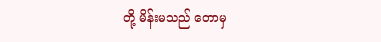တို့ မိန်းမသည် တောမှ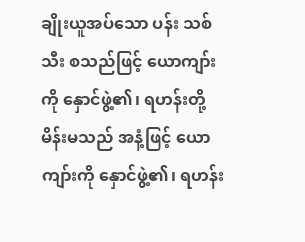ချိုးယူအပ်သော ပန်း သစ်သီး စသည်ဖြင့် ယောကျာ်းကို နှောင်ဖွဲ့၏၊ ရဟန်းတို့ မိန်းမသည် အနံ့ဖြင့် ယောကျာ်းကို နှောင်ဖွဲ့၏၊ ရဟန်း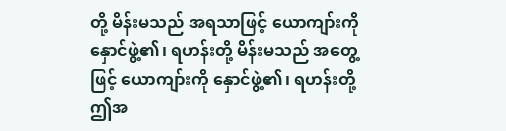တို့ မိန်းမသည် အရသာဖြင့် ယောကျာ်းကို နှောင်ဖွဲ့၏၊ ရဟန်းတို့ မိန်းမသည် အတွေ့ဖြင့် ယောကျာ်းကို နှောင်ဖွဲ့၏၊ ရဟန်းတို့ ဤအ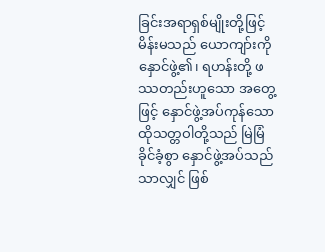ခြင်းအရာရှစ်မျိုးတို့ဖြင့် မိန်းမသည် ယောကျာ်းကို နှောင်ဖွဲ့၏၊ ရဟန်းတို့ ဖဿတည်းဟူသော အတွေ့ဖြင့် နှောင်ဖွဲ့အပ်ကုန်သော ထိုသတ္တဝါတို့သည် မြဲမြံ ခိုင်ခံ့စွာ နှောင်ဖွဲ့အပ်သည်သာလျှင် ဖြစ်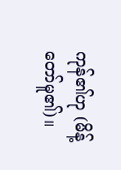ကုန်၏ဟု (မိန့်တော်မူ၏)။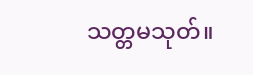သတ္တမသုတ်။